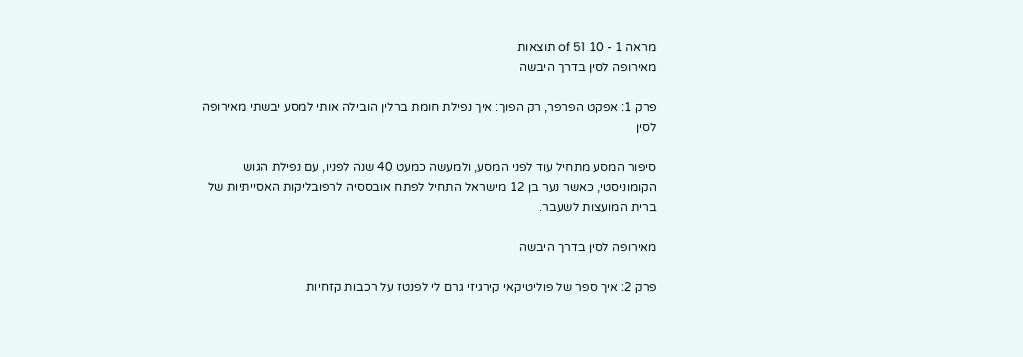מראה 1 - 10 of 51 תוצאות
מאירופה לסין בדרך היבשה

פרק 1: אפקט הפרפר, רק הפוך: איך נפילת חומת ברלין הובילה אותי למסע יבשתי מאירופה לסין

סיפור המסע מתחיל עוד לפני המסע, ולמעשה כמעט 40 שנה לפניו, עם נפילת הגוש הקומוניסטי, כאשר נער בן 12 מישראל התחיל לפתח אובססיה לרפובליקות האסייתיות של ברית המועצות לשעבר.

מאירופה לסין בדרך היבשה

פרק 2: איך ספר של פוליטיקאי קירגיזי גרם לי לפנטז על רכבות קזחיות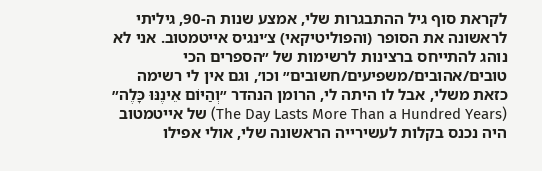לקראת סוף גיל ההתבגרות שלי, אמצע שנות ה-90, גיליתי לראשונה את הסופר (והפוליטיקאי) צ׳ינגיס אייטמטוב. אני לא נוהג להתייחס ברצינות לרשימות של ״הספרים הכי טובים/אהובים/משפיעים/חשובים״ וכו׳, וגם אין לי רשימה כזאת משלי, אבל לו היתה לי, הרומן הנהדר ״וְהַיּוֹם אֵינֶנּוּ כָּלֶה״ (The Day Lasts More Than a Hundred Years) של אייטמטוב היה נכנס בקלות לעשירייה הראשונה שלי, אולי אפילו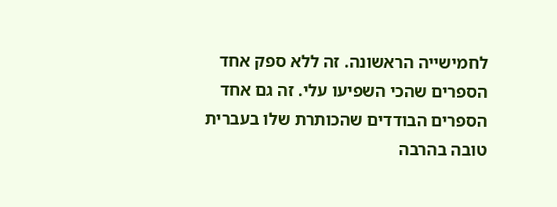לחמישייה הראשונה. זה ללא ספק אחד הספרים שהכי השפיעו עלי. זה גם אחד הספרים הבודדים שהכותרת שלו בעברית טובה בהרבה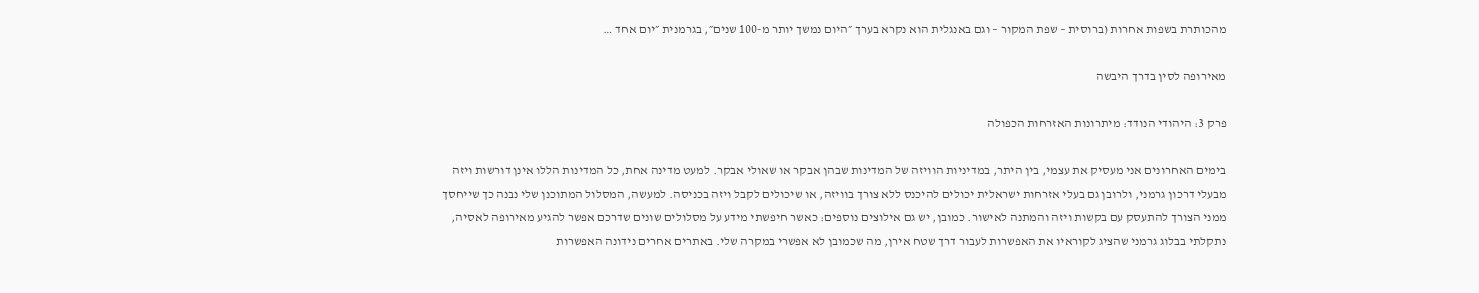מהכותרת בשפות אחרות (ברוסית – שפת המקור – וגם באנגלית הוא נקרא בערך ״היום נמשך יותר מ-100 שנים״, בגרמנית ״יום אחד …

מאירופה לסין בדרך היבשה

פרק 3: היהודי הנודד: מיתרונות האזרחות הכפולה

בימים האחרונים אני מעסיק את עצמי, בין היתר, במדיניות הוויזה של המדינות שבהן אבקר או שאולי אבקר. למעט מדינה אחת, כל המדינות הללו אינן דורשות ויזה מבעלי דרכון גרמני, ולרובן גם בעלי אזרחות ישראלית יכולים להיכנס ללא צורך בוויזה, או שיכולים לקבל ויזה בכניסה. למעשה, המסלול המתוכנן שלי נבנה כך שייחסך ממני הצורך להתעסק עם בקשות ויזה והמתנה לאישור. כמובן, יש גם אילוצים נוספים: כאשר חיפשתי מידע על מסלולים שונים שדרכם אפשר להגיע מאירופה לאסיה, נתקלתי בבלוג גרמני שהציג לקוראיו את האפשרות לעבור דרך שטח אירן, מה שכמובן לא אפשרי במקרה שלי. באתרים אחרים נידונה האפשרות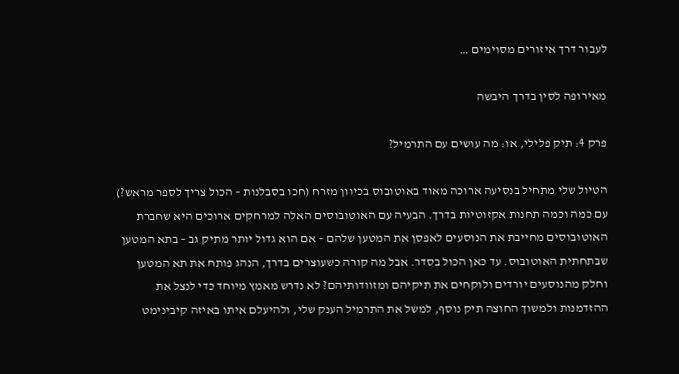לעבור דרך איזורים מסוימים …

מאירופה לסין בדרך היבשה

פרק 4: תיק פלילי, או: מה עושים עם התרמיל?

הטיול שלי מתחיל בנסיעה ארוכה מאוד באוטובוס בכיוון מזרח (חכו בסבלנות – הכול צריך לספר מראש?) עם כמה וכמה תחנות אקזוטיות בדרך. הבעיה עם האוטובוסים האלה למרחקים ארוכים היא שחברת האוטובוסים מחייבת את הנוסעים לאפסן את המטען שלהם – אם הוא גדול יותר מתיק גב – בתא המטען שבתחתית האוטובוס. עד כאן הכול בסדר. אבל מה קורה כשעוצרים בדרך, הנהג פותח את תא המטען וחלק מהנוסעים יורדים ולוקחים את תיקיהם ומזוודותיהם? לא נדרש מאמץ מיוחד כדי לנצל את ההזדמנות ולמשוך החוצה תיק נוסף, למשל את התרמיל הענק שלי, ולהיעלם איתו באיזה קיבינימט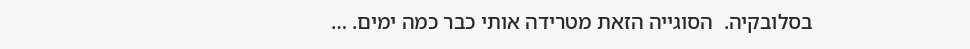בסלובקיה.  הסוגייה הזאת מטרידה אותי כבר כמה ימים. …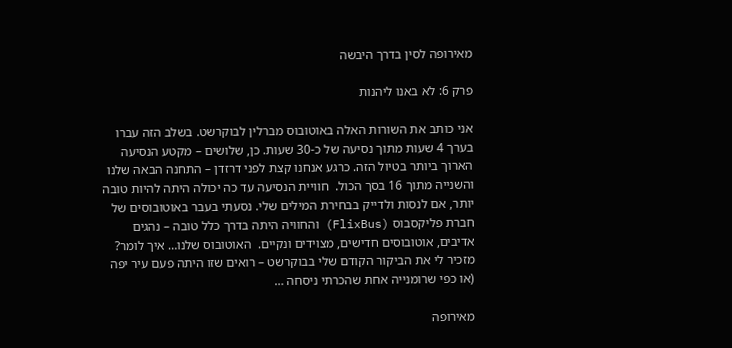מאירופה לסין בדרך היבשה

פרק 6: לא באנו ליהנות

אני כותב את השורות האלה באוטובוס מברלין לבוקרשט. בשלב הזה עברו בערך 4 שעות מתוך נסיעה של כ-30 שעות. כן, שלושים – מקטע הנסיעה הארוך ביותר בטיול הזה. כרגע אנחנו קצת לפני דרזדן – התחנה הבאה שלנו והשנייה מתוך 16 בסך הכול.  חוויית הנסיעה עד כה יכולה היתה להיות טובה יותר, אם לנסות ולדייק בבחירת המילים שלי. נסעתי בעבר באוטובוסים של חברת פליקסבוס (FlixBus) והחוויה היתה בדרך כלל טובה – נהגים אדיבים, אוטובוסים חדישים, מצוידים ונקיים.  האוטובוס שלנו… איך לומר? מזכיר לי את הביקור הקודם שלי בבוקרשט – רואים שזו היתה פעם עיר יפה (או כפי שרומנייה אחת שהכרתי ניסחה …

מאירופה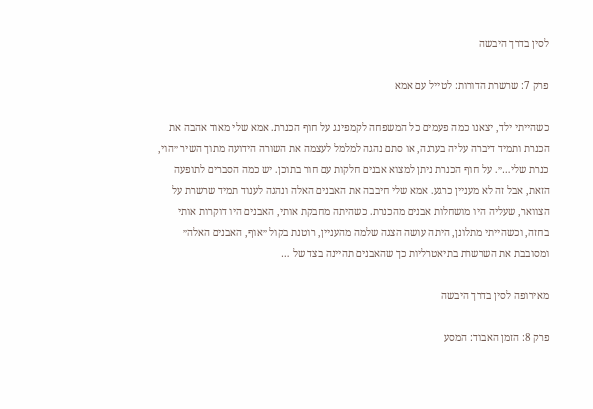לסין בדרך היבשה

פרק 7: שרשרת הדורות: לטייל עם אמא

כשהייתי ילד, יצאנו כמה פעמים כל המשפחה לקמפינג על חוף הכנרת. אמא שלי מאוד אהבה את הכנרת ותמיד דיברה עליה בערגה, או סתם נהגה למלמל לעצמה את השורה הידועה מתוך השיר ״הוי, כנרת שלי…״. על חוף הכנרת ניתן למצוא אבנים חלקות עם חור בתוכן. יש כמה הסברים לתופעה הזאת, אבל זה לא מעניין כרגע. אמא שלי חיבבה את האבנים האלה ונהגה לענוד תמיד שרשרת על הצוואר, שעליה היו מושחלות אבנים מהכנרת. כשהיתה מחבקת אותי, האבנים היו דוקרות אותי בחזה, וכשהייתי מתלונן, היתה עושה הצגה שלמה מהעניין, רוטנת בקול ״אוף, האבנים האלה״ ומסובבת את השרשרת בתיאטרליות כך שהאבנים תהיינה בצד של …

מאירופה לסין בדרך היבשה

פרק 8: הזמן האבוד: המסע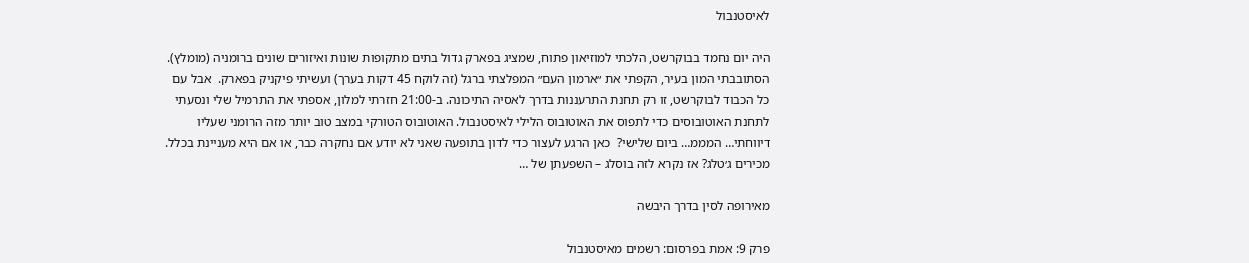לאיסטנבול

היה יום נחמד בבוקרשט, הלכתי למוזיאון פתוח, שמציג בפארק גדול בתים מתקופות שונות ואיזורים שונים ברומניה (מומלץ). הסתובבתי המון בעיר, הקפתי את ״ארמון העם״ המפלצתי ברגל (זה לוקח 45 דקות בערך) ועשיתי פיקניק בפארק.  אבל עם כל הכבוד לבוקרשט, זו רק תחנת התרעננות בדרך לאסיה התיכונה. ב-21:00 חזרתי למלון, אספתי את התרמיל שלי ונסעתי לתחנת האוטובוסים כדי לתפוס את האוטובוס הלילי לאיסטנבול. האוטובוס הטורקי במצב טוב יותר מזה הרומני שעליו דיווחתי… המממ… ביום שלישי?  כאן הרגע לעצור כדי לדון בתופעה שאני לא יודע אם נחקרה כבר, או אם היא מעניינת בכלל. מכירים ג׳טלג? אז נקרא לזה בוסלג – השפעתן של …

מאירופה לסין בדרך היבשה

פרק 9: אמת בפרסום: רשמים מאיסטנבול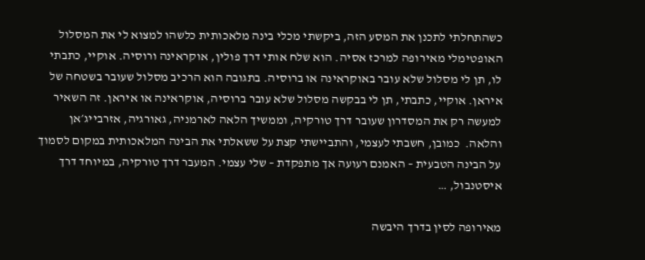כשהתחלתי לתכנן את המסע הזה, ביקשתי מכלי בינה מלאכותית כלשהו למצוא לי את המסלול האופטימלי מאירופה למרכז אסיה. הוא שלח אותי דרך פולין, אוקראינה ורוסיה. אוקיי, כתבתי לו, תן לי מסלול שלא עובר באוקראינה או ברוסיה. בתגובה הוא הרכיב מסלול שעובר בשטחה של איראן. אוקיי, כתבתי, תן לי בבקשה מסלול שלא עובר ברוסיה, אוקראינה או איראן. זה השאיר למעשה רק את המסדרון שעובר דרך טורקיה, וממשיך הלאה לארמניה, גאורגיה, אזרבייג׳אן והלאה.  כמובן, חשבתי לעצמי, והתביישתי קצת על ששאלתי את הבינה המלאכותית במקום לסמוך על הבינה הטבעית – האמנם רעועה אך מתפקדת – שלי עצמי. המעבר דרך טורקיה, במיוחד דרך איסטנבול, …

מאירופה לסין בדרך היבשה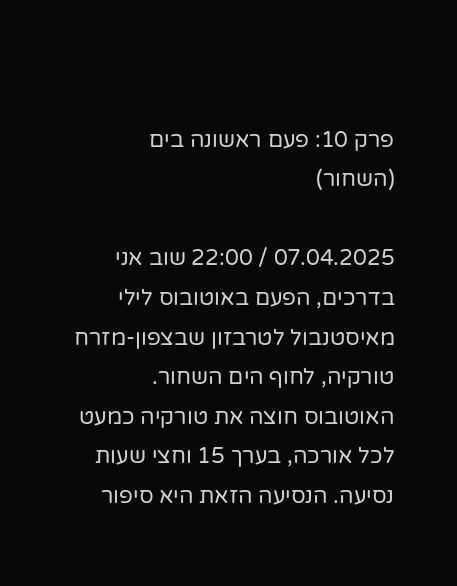פרק 10: פעם ראשונה בים (השחור)

07.04.2025 / 22:00 שוב אני בדרכים, הפעם באוטובוס לילי מאיסטנבול לטרבזון שבצפון-מזרח טורקיה, לחוף הים השחור. האוטובוס חוצה את טורקיה כמעט לכל אורכה, בערך 15 וחצי שעות נסיעה. הנסיעה הזאת היא סיפור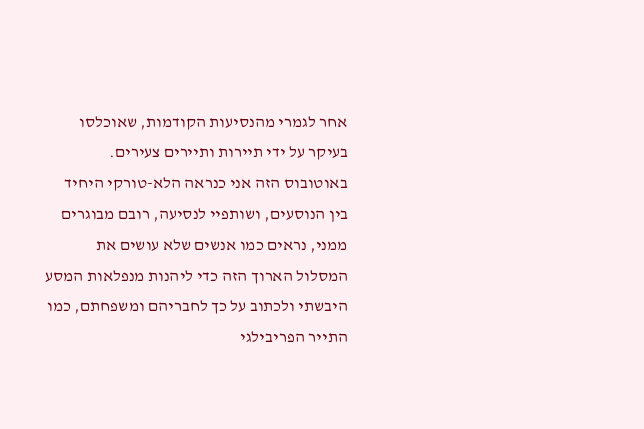אחר לגמרי מהנסיעות הקודמות, שאוכלסו בעיקר על ידי תיירות ותיירים צעירים. באוטובוס הזה אני כנראה הלא-טורקי היחיד בין הנוסעים, ושותפיי לנסיעה, רובם מבוגרים ממני, נראים כמו אנשים שלא עושים את המסלול הארוך הזה כדי ליהנות מנפלאות המסע היבשתי ולכתוב על כך לחבריהם ומשפחתם, כמו התייר הפריבילגי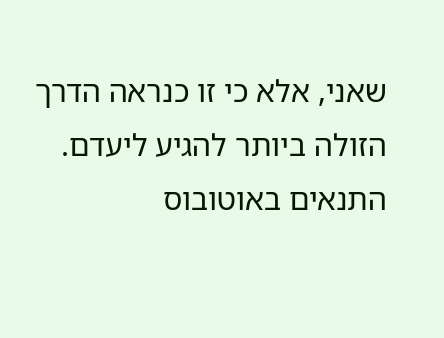שאני, אלא כי זו כנראה הדרך הזולה ביותר להגיע ליעדם.  התנאים באוטובוס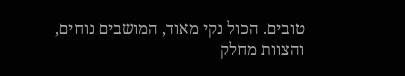טובים. הכול נקי מאוד, המושבים נוחים, והצוות מחלק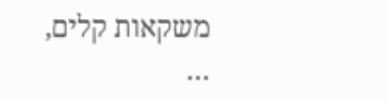משקאות קלים, …